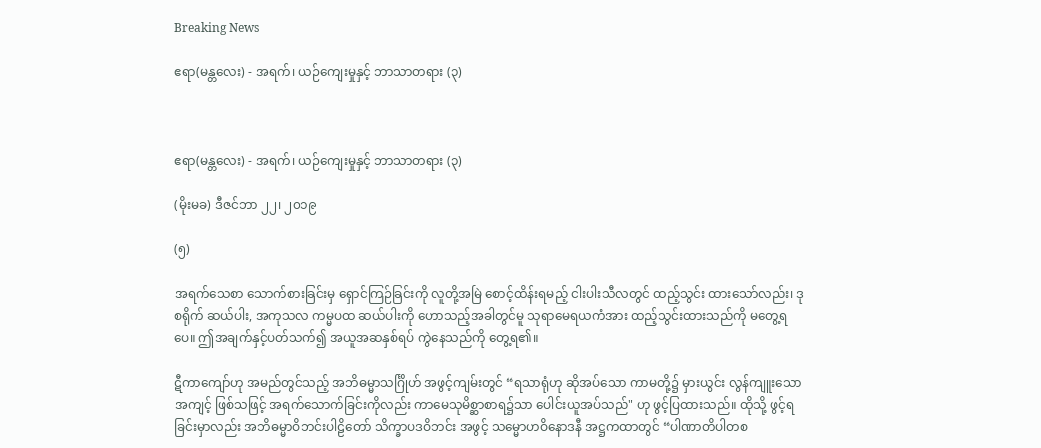Breaking News

ဧရာ(မန္တလေး) - အရက်၊ ယဉ်ကျေးမှုနှင့် ဘာသာတရား (၃)



ဧရာ(မန္တလေး) - အရက်၊ ယဉ်ကျေးမှုနှင့် ဘာသာတရား (၃)

(မိုးမခ) ဒီဇင်ဘာ ၂၂၊ ၂၀၁၉

(၅)

အရက်သေစာ သောက်စားခြင်းမှ ရှောင်ကြဉ်ခြင်းကို လူတို့အမြဲ စောင့်ထိန်းရမည့် ငါးပါးသီလတွင် ထည့်သွင်း ထားသော်လည်း၊ ဒုစရိုက် ဆယ်ပါး, အကုသလ ကမ္မပထ ဆယ်ပါးကို ဟောသည့်အခါတွင်မူ သုရာမေရယကံအား ထည့်သွင်းထားသည်ကို မတွေ့ရပေ။ ဤအချက်နှင့်ပတ်သက်၍ အယူအဆနှစ်ရပ် ကွဲနေသည်ကို တွေ့ရ၏။

ဋီကာကျော်ဟု အမည်တွင်သည့် အဘိဓမ္မာသင်္ဂြိုဟ် အဖွင့်ကျမ်းတွင် “ရသာရုံဟု ဆိုအပ်သော ကာမတို့၌ မှားယွင်း လွန်ကျူးသော အကျင့် ဖြစ်သဖြင့် အရက်သောက်ခြင်းကိုလည်း ကာမေသုမိစ္ဆာစာရ၌သာ ပေါင်းယူအပ်သည်" ဟု ဖွင့်ပြထားသည်။ ထိုသို့ ဖွင့်ရခြင်းမှာလည်း အဘိဓမ္မာဝိဘင်းပါဠိတော် သိက္ခာပဒဝိဘင်း အဖွင့် သမ္မောဟဝိနောဒနီ အဋ္ဌကထာတွင် “ပါဏာတိပါတစ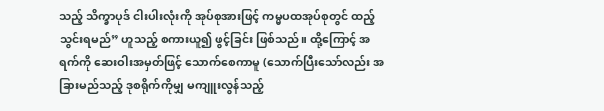သည့် သိက္ခာပုဒ် ငါးပါးလုံးကို အုပ်စုအားဖြင့် ကမ္မပထအုပ်စုတွင် ထည့်သွင်းရမည်” ဟူသည့် စကားယူ၍ ဖွင့်ခြင်း ဖြစ်သည်။ ထို့ကြောင့် အရက်ကို ဆေးဝါးအမှတ်ဖြင့် သောက်စေကာမူ (သောက်ပြီးသော်လည်း အခြားမည်သည့် ဒုစရိုက်ကိုမျှ မကျူးလွန်သည့်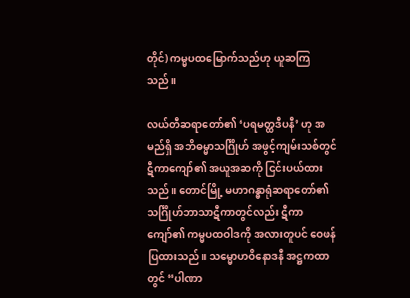တိုင်) ကမ္မပထမြောက်သည်ဟု ယူဆကြသည်။

လယ်တီဆရာတော်၏ ‘ပရမတ္ထဒီပနီ’ ဟု အမည်ရှိ အဘိဓမ္မာသင်္ဂြိုဟ် အဖွင့်ကျမ်းသစ်တွင် ဋီကာကျော်၏ အယူအဆကို ငြင်းပယ်ထားသည်။ တောင်မြို့ မဟာဂန္ဓာရုံဆရာတော်၏ သင်္ဂြိုဟ်ဘာသာဋီကာတွင်လည်း ဋီကာကျော်၏ ကမ္မပထဝါဒကို အလားတူပင် ဝေဖန်ပြထားသည်။ သမ္မောဟဝိနောဒနီ အဋ္ဌကထာတွင် “ပါဏာ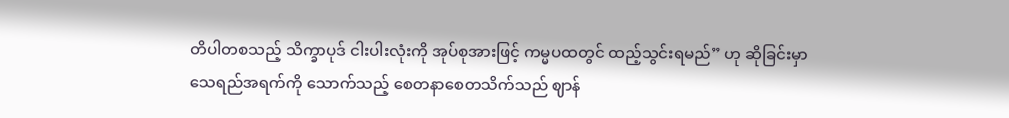တိပါတစသည့် သိက္ခာပုဒ် ငါးပါးလုံးကို အုပ်စုအားဖြင့် ကမ္မပထတွင် ထည့်သွင်းရမည်” ဟု ဆိုခြင်းမှာ သေရည်အရက်ကို သောက်သည့် စေတနာစေတသိက်သည် ဈာန်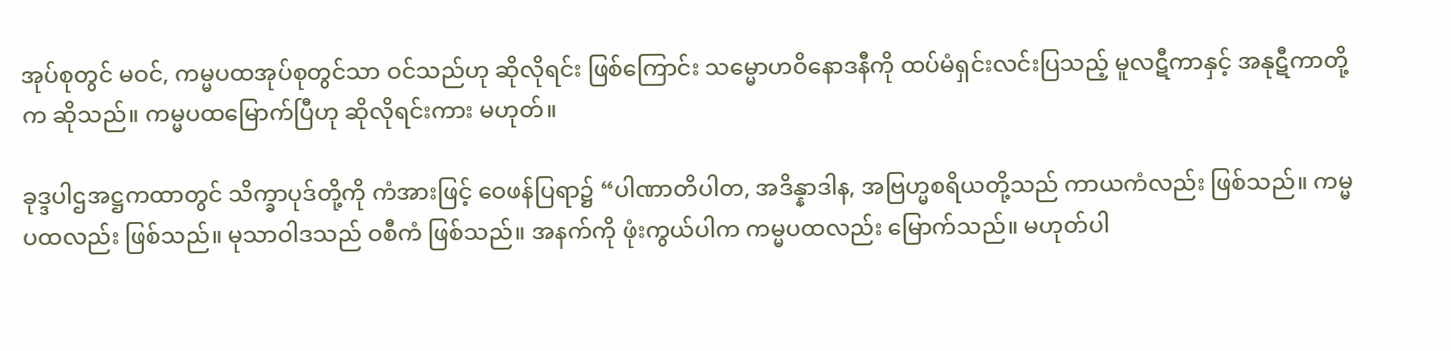အုပ်စုတွင် မဝင်, ကမ္မပထအုပ်စုတွင်သာ ဝင်သည်ဟု ဆိုလိုရင်း ဖြစ်ကြောင်း သမ္မောဟဝိနောဒနီကို ထပ်မံရှင်းလင်းပြသည့် မူလဋီကာနှင့် အနုဋီကာတို့က ဆိုသည်။ ကမ္မပထမြောက်ပြီဟု ဆိုလိုရင်းကား မဟုတ်။

ခုဒ္ဒပါဌအဋ္ဌကထာတွင် သိက္ခာပုဒ်တို့ကို ကံအားဖြင့် ဝေဖန်ပြရာ၌ “ပါဏာတိပါတ, အဒိန္နာဒါန, အဗြဟ္မစရိယတို့သည် ကာယကံလည်း ဖြစ်သည်။ ကမ္မပထလည်း ဖြစ်သည်။ မုသာဝါဒသည် ဝစီကံ ဖြစ်သည်။ အနက်ကို ဖုံးကွယ်ပါက ကမ္မပထလည်း မြောက်သည်။ မဟုတ်ပါ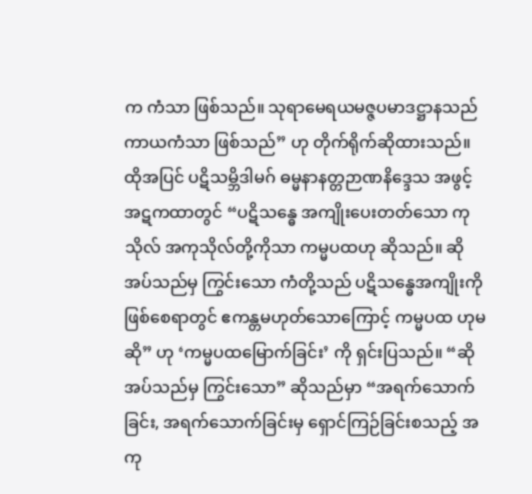က ကံသာ ဖြစ်သည်။ သုရာမေရယမဇ္ဇပမာဒဋ္ဌာနသည် ကာယကံသာ ဖြစ်သည်” ဟု တိုက်ရိုက်ဆိုထားသည်။ ထိုအပြင် ပဋိသမ္ဘိဒါမဂ် ဓမ္မနာနတ္တဉာဏနိဒ္ဒေသ အဖွင့်အဋကထာတွင် “ပဋိသန္ဓေ အကျိုးပေးတတ်သော ကုသိုလ် အကုသိုလ်တို့ကိုသာ ကမ္မပထဟု ဆိုသည်။ ဆိုအပ်သည်မှ ကြွင်းသော ကံတို့သည် ပဋိသန္ဓေအကျိုးကို ဖြစ်စေရာတွင် ဧကန္တမဟုတ်သောကြောင့် ကမ္မပထ ဟုမဆို” ဟု ‘ကမ္မပထမြောက်ခြင်း’ ကို ရှင်းပြသည်။ “ဆိုအပ်သည်မှ ကြွင်းသော” ဆိုသည်မှာ “အရက်သောက်ခြင်း, အရက်သောက်ခြင်းမှ ရှောင်ကြဉ်ခြင်းစသည့် အကု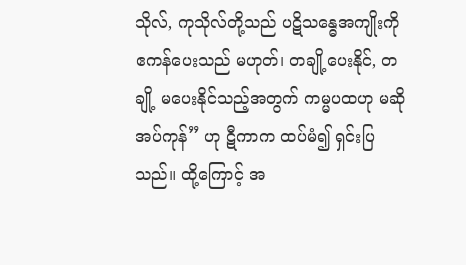သိုလ်, ကုသိုလ်တို့သည် ပဋိသန္ဓေအကျိုးကို ဧကန်ပေးသည် မဟုတ်၊ တချို့ပေးနိုင်, တချို့ မပေးနိုင်သည့်အတွက် ကမ္မပထဟု မဆိုအပ်ကုန်” ဟု ဋီကာက ထပ်မံ၍ ရှင်းပြသည်။ ထို့ကြောင့် အ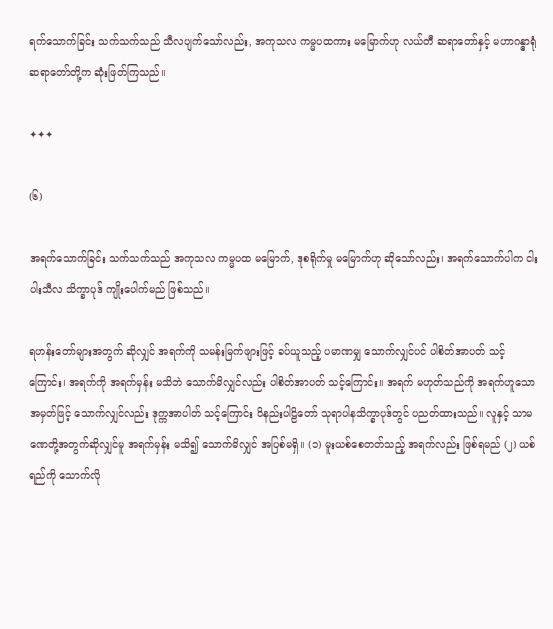ရက်သောက်ခြင်း သက်သက်သည် သီလပျက်သော်လည်း, အကုသလ ကမ္မပထကား မမြောက်ဟု လယ်တီ ဆရာတော်နှင့် မဟာဂန္ဓာရုံ ဆရာတော်တို့က ဆုံးဖြတ်ကြသည်။

✦✦✦

(၆)

အရက်သောက်ခြင်း သက်သက်သည် အကုသလ ကမ္မပထ မမြောက်, ဒုစရိုက်မှု မမြောက်ဟု ဆိုသော်လည်း၊ အရက်သောက်ပါက ငါးပါးသီလ သိက္ခာပုဒ် ကျိုးပေါက်မည် ဖြစ်သည်။

ရဟန်းတော်များအတွက် ဆိုလျှင် အရက်ကို သမန်းမြက်ဖျားဖြင့် ခပ်ယူသည့် ပမာဏမျှ သောက်လျှင်ပင် ပါစိတ်အာပတ် သင့်ကြောင်း၊ အရက်ကို အရက်မှန်း မသိဘဲ သောက်မိလျှင်လည်း ပါစိတ်အာပတ် သင့်ကြောင်း။ အရက် မဟုတ်သည်ကို အရက်ဟူသော အမှတ်ဖြင့် သောက်လျှင်လည်း ဒုက္ကအာပါတ် သင့်ကြောင်း ဝိနည်းပါဠိတော် သုရာပါနသိက္ခာပုဒ်တွင် ပညတ်ထားသည်။ လူနှင့် သာမဏေတို့အတွက်ဆိုလျှင်မူ အရက်မှန်း မသိ၍ သောက်မိလျှင် အပြစ်မရှိ။ (၁) မူးယစ်စေတတ်သည့် အရက်လည်း ဖြစ်ရမည် (၂) ယစ်ရည်ကို သောက်လို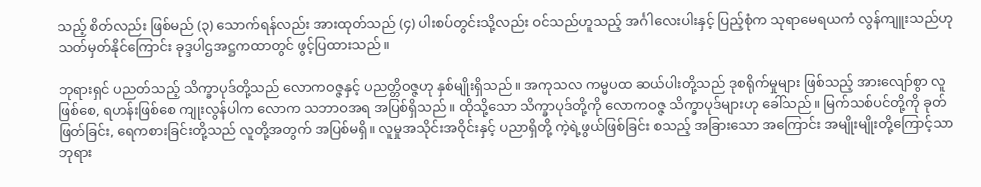သည့် စိတ်လည်း ဖြစ်မည် (၃) သောက်ရန်လည်း အားထုတ်သည် (၄) ပါးစပ်တွင်းသို့လည်း ဝင်သည်ဟူသည့် အင်္ဂါလေးပါးနှင့် ပြည့်စုံက သုရာမေရယကံ လွန်ကျူးသည်ဟု သတ်မှတ်နိုင်ကြောင်း ခုဒ္ဒပါဌအဋ္ဌကထာတွင် ဖွင့်ပြထားသည်။

ဘုရားရှင် ပညတ်သည့် သိက္ခာပုဒ်တို့သည် လောကဝဇ္ဇနှင့် ပညတ္တိဝဇ္ဇဟု နှစ်မျိုးရှိသည်။ အကုသလ ကမ္မပထ ဆယ်ပါးတို့သည် ဒုစရိုက်မှုများ ဖြစ်သည့် အားလျော်စွာ လူဖြစ်စေ, ရဟန်းဖြစ်စေ ကျုးလွန်ပါက လောက သဘာဝအရ အပြစ်ရှိသည်။ ထိုသို့သော သိက္ခာပုဒ်တို့ကို လောကဝဇ္ဇ သိက္ခာပုဒ်များဟု ခေါ်သည်။ မြက်သစ်ပင်တို့ကို ခုတ်ဖြတ်ခြင်း, ရေကစားခြင်းတို့သည် လူတို့အတွက် အပြစ်မရှိ။ လူမှုအသိုင်းအဝိုင်းနှင့် ပညာရှိတို့ ကဲ့ရဲ့ဖွယ်ဖြစ်ခြင်း စသည့် အခြားသော အကြောင်း အမျိုးမျိုးတို့ကြောင့်သာ ဘုရား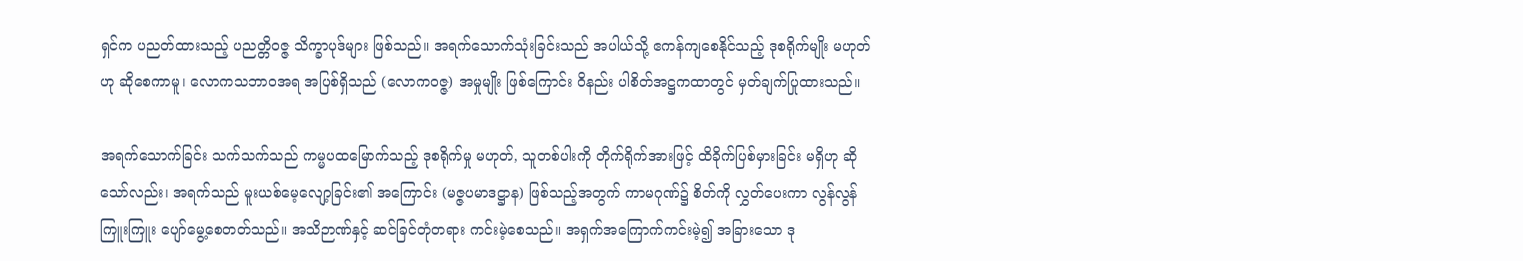ရှင်က ပညတ်ထားသည့် ပညတ္တိဝဇ္ဇ သိက္ခာပုဒ်များ ဖြစ်သည်။ အရက်သောက်သုံးခြင်းသည် အပါယ်သို့ ဧကန်ကျစေနိုင်သည့် ဒုစရိုက်မျိုး မဟုတ်ဟု ဆိုစေကာမူ၊ လောကသဘာဝအရ အပြစ်ရှိသည် (လောကဝဇ္ဇ) အမှုမျိုး ဖြစ်ကြောင်း ဝိနည်း ပါစိတ်အဋ္ဌကထာတွင် မှတ်ချက်ပြုထားသည်။

အရက်သောက်ခြင်း သက်သက်သည် ကမ္မပထမြောက်သည့် ဒုစရိုက်မှု မဟုတ်, သူတစ်ပါးကို တိုက်ရိုက်အားဖြင့် ထိခိုက်ပြစ်မှားခြင်း မရှိဟု ဆိုသော်လည်း၊ အရက်သည် မူးယစ်မေ့လျော့ခြင်း၏ အကြောင်း (မဇ္ဇပမာဒဋ္ဌာန) ဖြစ်သည့်အတွက် ကာမဂုဏ်၌ စိတ်ကို လွှတ်ပေးကာ လွန်လွန်ကြူးကြူး ပျော်မွေ့စေတတ်သည်။ အသိဉာဏ်နှင့် ဆင်ခြင်တုံတရား ကင်းမဲ့စေသည်။ အရှက်အကြောက်ကင်းမဲ့၍ အခြားသော ဒု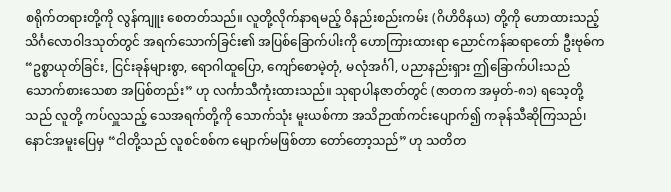စရိုက်တရားတို့ကို လွန်ကျူး စေတတ်သည်။ လူတို့လိုက်နာရမည့် ဝိနည်းစည်းကမ်း (ဂိဟိဝိနယ) တို့ကို ဟောထားသည့် သိင်္ဂလောဝါဒသုတ်တွင် အရက်သောက်ခြင်း၏ အပြစ်ခြောက်ပါးကို ဟောကြားထားရာ ညောင်ကန်ဆရာတော် ဦးဗုဓ်က “ဥစ္စာယုတ်ခြင်း, ငြင်းခုန်များစွာ, ရောဂါထူပြော, ကျော်စောမဲ့တုံ, မလုံအင်္ဂါ, ပညာနည်းရှား ဤခြောက်ပါးသည် သောက်စားသေစာ အပြစ်တည်း” ဟု လင်္ကာသီကုံးထားသည်။ သုရာပါနဇာတ်တွင် (ဇာတက အမှတ်-၈၁) ရသေ့တို့သည် လူတို့ ကပ်လှူသည့် သေအရက်တို့ကို သောက်သုံး မူးယစ်ကာ အသိဉာဏ်ကင်းပျောက်၍ ကခုန်သီဆိုကြသည်၊ နောင်အမူးပြေမှ “ငါတို့သည် လူစင်စစ်က မျောက်မဖြစ်တာ တော်တော့သည်” ဟု သတိတ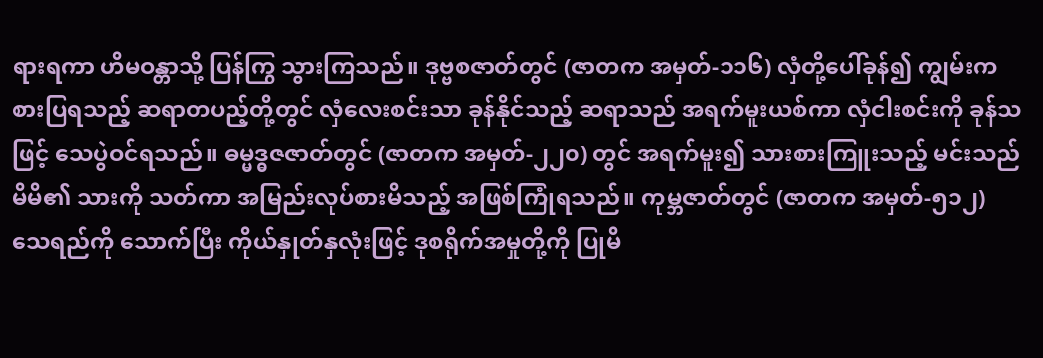ရားရကာ ဟိမဝန္တာသို့ ပြန်ကြွ သွားကြသည်။ ဒုဗ္ဗစဇာတ်တွင် (ဇာတက အမှတ်-၁၁၆) လှံတို့ပေါ်ခုန်၍ ကျွမ်းကစားပြရသည့် ဆရာတပည့်တို့တွင် လှံလေးစင်းသာ ခုန်နိုင်သည့် ဆရာသည် အရက်မူးယစ်ကာ လှံငါးစင်းကို ခုန်သဖြင့် သေပွဲဝင်ရသည်။ ဓမ္မဒ္ဓဇဇာတ်တွင် (ဇာတက အမှတ်-၂၂၀) တွင် အရက်မူး၍ သားစားကြူးသည့် မင်းသည် မိမိ၏ သားကို သတ်ကာ အမြည်းလုပ်စားမိသည့် အဖြစ်ကြုံရသည်။ ကုမ္ဘဇာတ်တွင် (ဇာတက အမှတ်-၅၁၂) သေရည်ကို သောက်ပြီး ကိုယ်နှုတ်နှလုံးဖြင့် ဒုစရိုက်အမှုတို့ကို ပြုမိ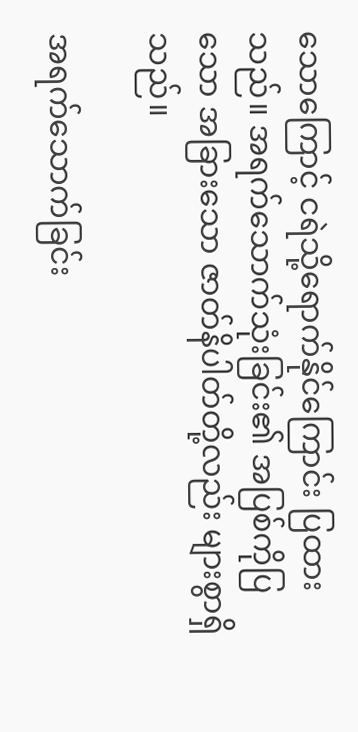သောကြောင့် ငရဲသို့ရောက်နိုင်ကြောင်း ပြထားသည်။ အရက်သောက်သုံးခြင်း၏ အပြစ်ကိုပြသော အခြားသော ဇာတ်နိပါတ်တို့လည်း များစွာရှိသည်။

အရက်သောက်ခြင်း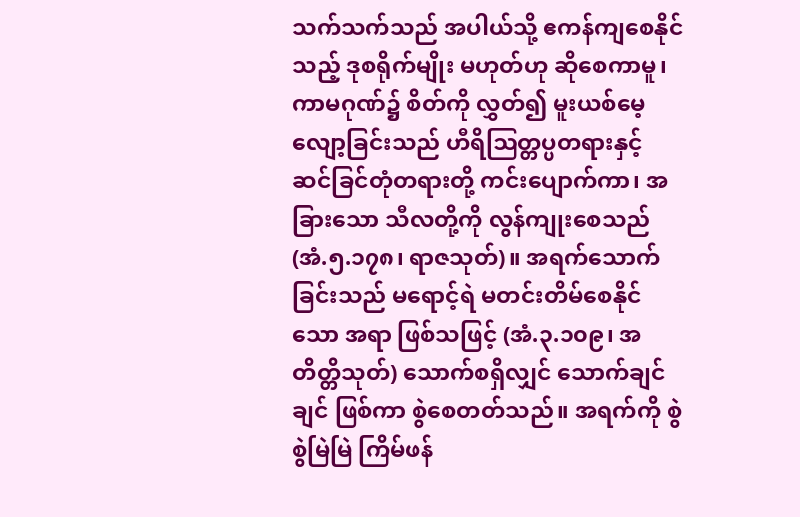သက်သက်သည် အပါယ်သို့ ဧကန်ကျစေနိုင်သည့် ဒုစရိုက်မျိုး မဟုတ်ဟု ဆိုစေကာမူ၊ ကာမဂုဏ်၌ စိတ်ကို လွှတ်၍ မူးယစ်မေ့လျော့ခြင်းသည် ဟီရိဩတ္တပ္ပတရားနှင့် ဆင်ခြင်တုံတရားတို့ ကင်းပျောက်ကာ၊ အခြားသော သီလတို့ကို လွန်ကျုးစေသည် (အံ.၅.၁၇၈၊ ရာဇသုတ်)။ အရက်သောက်ခြင်းသည် မရောင့်ရဲ မတင်းတိမ်စေနိုင်သော အရာ ဖြစ်သဖြင့် (အံ.၃.၁၀၉၊ အတိတ္တိသုတ်) သောက်စရှိလျှင် သောက်ချင်ချင် ဖြစ်ကာ စွဲစေတတ်သည်။ အရက်ကို စွဲစွဲမြဲမြဲ ကြိမ်ဖန်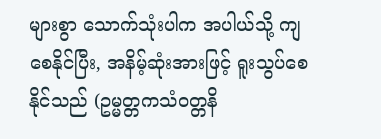များစွာ သောက်သုံးပါက အပါယ်သို့ ကျစေနိုင်ပြီး, အနိမ့်ဆုံးအားဖြင့် ရူးသွပ်စေနိုင်သည် (ဥမ္မတ္တကသံဝတ္တနိ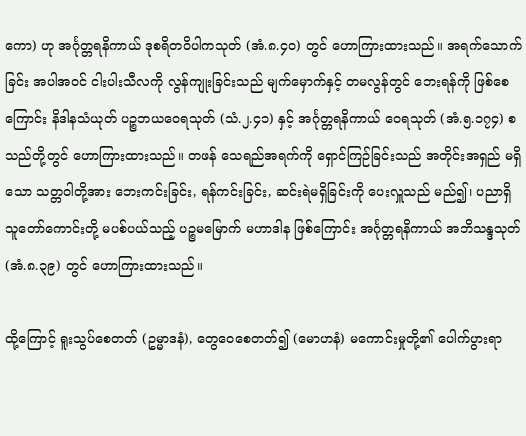ကော) ဟု အင်္ဂုတ္တရနိကာယ် ဒုစရိတဝိပါကသုတ် (အံ.၈.၄၀) တွင် ဟောကြားထားသည်။ အရက်သောက်ခြင်း အပါအဝင် ငါးပါးသီလကို လွန်ကျုးခြင်းသည် မျက်မှောက်နှင့် တမလွန်တွင် ဘေးရန်ကို ဖြစ်စေကြောင်း နိဒါနသံယုတ် ပဉ္စဘယဝေရသုတ် (သံ.၂.၄၁) နှင့် အင်္ဂုတ္တရနိကာယ် ဝေရသုတ် (အံ.၅.၁၇၄) စသည်တို့တွင် ဟောကြားထားသည်။ တဖန် သေရည်အရက်ကို ရှောင်ကြဉ်ခြင်းသည် အတိုင်းအရှည် မရှိသော သတ္တဝါတို့အား ဘေးကင်းခြင်း, ရန်ကင်းခြင်း, ဆင်းရဲမရှိခြင်းကို ပေးလှူသည် မည်၍၊ ပညာရှိ သူတော်ကောင်းတို့ မပစ်ပယ်သည့် ပဉ္စမမြောက် မဟာဒါန ဖြစ်ကြောင်း အင်္ဂုတ္တရနိကာယ် အဘိသန္ဒသုတ် (အံ.၈.၃၉) တွင် ဟောကြားထားသည်။

ထို့ကြောင့် ရူးသွပ်စေတတ် (ဥမ္မာဒနံ), တွေဝေစေတတ်၍ (မောဟနံ) မကောင်းမှုတို့၏ ပေါက်ပွားရာ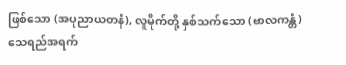ဖြစ်သော (အပုညာယတနံ), လူမိုက်တို့ နှစ်သက်သော (ဗာလကန္တံ) သေရည်အရက်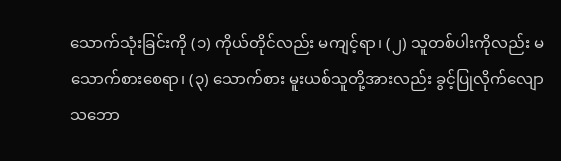သောက်သုံးခြင်းကို (၁) ကိုယ်တိုင်လည်း မကျင့်ရာ၊ (၂) သူတစ်ပါးကိုလည်း မသောက်စားစေရာ၊ (၃) သောက်စား မူးယစ်သူတို့အားလည်း ခွင့်ပြုလိုက်လျော သဘော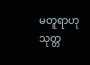မတူရာဟု သုတ္တ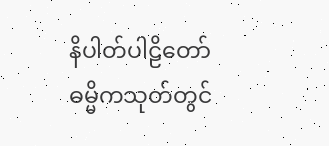နိပါတ်ပါဠိတော် ဓမ္မိကသုတ်တွင်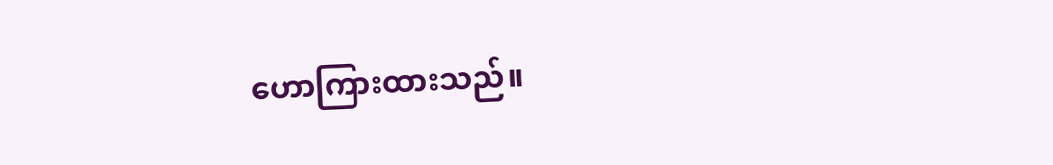ဟောကြားထားသည်။